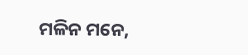ମଳିନ ମନେ,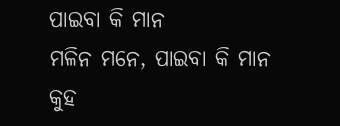ପାଇବା କି ମାନ
ମଳିନ ମନେ, ପାଇବା କି ମାନ
କୁହ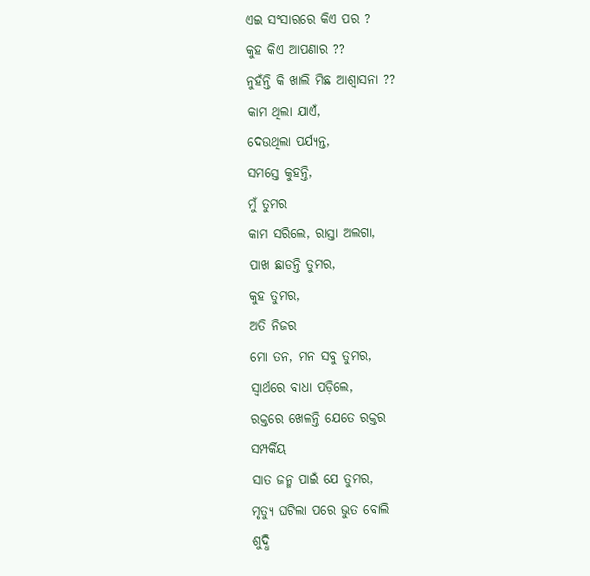ଏଇ ସଂସାରରେ କିଏ ପର ?
କୁହ କିଏ ଆପଣାର ??
ନୁହଁନ୍ତି କି ଖାଲି ମିଛ ଆଶ୍ୱାସନା ??
କାମ ଥିଲା ଯାଏଁ,
ଦେଉଥିଲା ପର୍ଯ୍ୟନ୍ତ,
ସମସ୍ତେ କୁହନ୍ତି,
ମୁଁ ତୁମର
କାମ ସରିଲେ, ରାସ୍ତା ଅଲଗା,
ପାଖ ଛାଡନ୍ତି ତୁମର,
କୁହ ତୁମର,
ଅତି ନିଜର
ମୋ ତନ, ମନ ସବୁ ତୁମର,
ସ୍ୱାର୍ଥରେ ବାଧା ପଡ଼ିଲେ,
ରକ୍ତରେ ଖେଳନ୍ତି ଯେତେ ରକ୍ତର
ସମ୍ପର୍କିୟ
ସାତ ଜନ୍ମ ପାଇଁ ଯେ ତୁମର,
ମୃତ୍ୟୁ ଘଟିଲା ପରେ ଭୁତ ବୋଲି
ଶୁଦ୍ଧି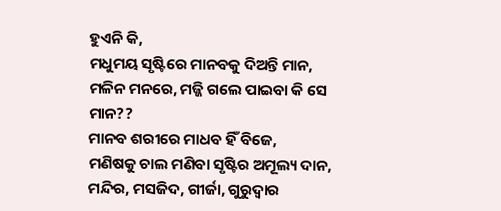ହୁଏନି କି,
ମଧୁମୟ ସୃଷ୍ଟିରେ ମାନବକୁ ଦିଅନ୍ତି ମାନ,
ମଳିନ ମନରେ, ମଜ୍ଜି ଗଲେ ପାଇବା କି ସେ ମାନ??
ମାନବ ଶରୀରେ ମାଧବ ହିଁ ବିଜେ,
ମଣିଷକୁ ଚାଲ ମଣିବା ସୃଷ୍ଟିର ଅମୂଲ୍ୟ ଦାନ,
ମନ୍ଦିର, ମସଜିଦ, ଗୀର୍ଜା, ଗୁରୁଦ୍ୱାର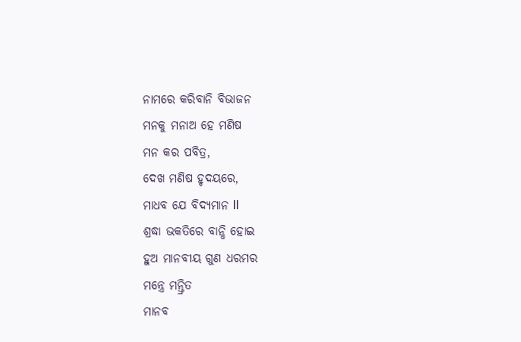ନାମରେ କରିବାନି ବିଭାଜନ
ମନକୁ ମନାଅ ହେ ମଣିଷ
ମନ କର ପବିତ୍ର,
ଦେଖ ମଣିଷ ହୃଦୟରେ,
ମାଧବ ଯେ ବିଦ୍ୟମାନ ll
ଶ୍ରଦ୍ଧା ଭକତିରେ ବାନ୍ଧି ହୋଇ
ହୁଅ ମାନବୀୟ ଗୁଣ ଧରମର
ମନ୍ତ୍ରେ ମନ୍ତ୍ରିତ
ମାନବ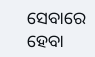ସେବାରେ ହେବା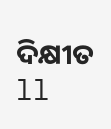ଦିକ୍ଷୀତ ll